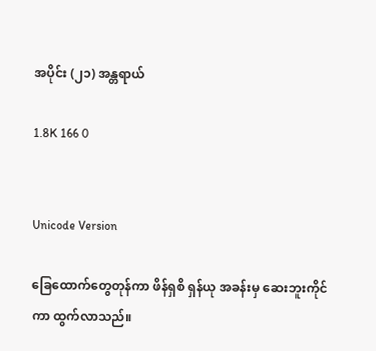အပိုင်း (၂၁) အန္တရာယ်

1.8K 166 0


Unicode Version

ခြေထောက်တွေတုန်ကာ ဖိန်ရှစိ ရှန်ယု အခန်းမှ ဆေးဘူးကိုင်ကာ ထွက်လာသည်။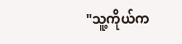"သူ့ကိုယ်က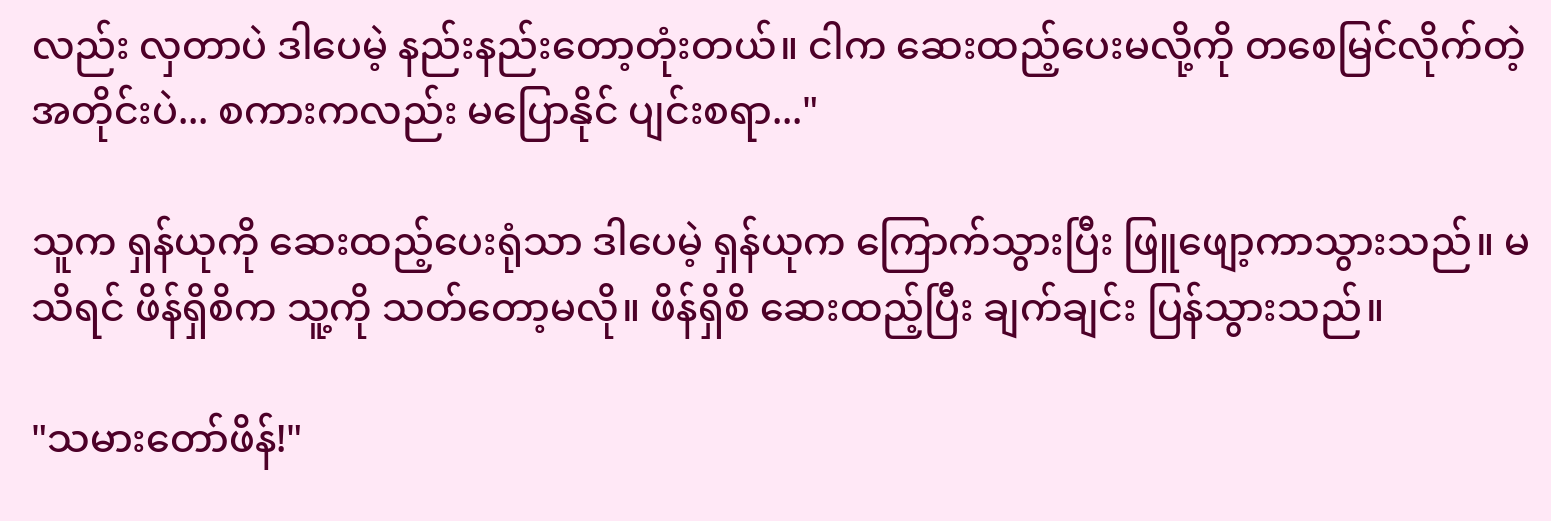လည်း လှတာပဲ ဒါပေမဲ့ နည်းနည်းတော့တုံးတယ်။ ငါက ဆေးထည့်ပေးမလို့ကို တစေမြင်လိုက်တဲ့အတိုင်းပဲ... စကားကလည်း မပြောနိုင် ပျင်းစရာ..."

သူက ရှန်ယုကို ဆေးထည့်ပေးရုံသာ ဒါပေမဲ့ ရှန်ယုက ကြောက်သွားပြီး ဖြူဖျော့ကာသွားသည်။ မသိရင် ဖိန်ရှိစိက သူ့ကို သတ်တော့မလို။ ဖိန်ရှိစိ ဆေးထည့်ပြီး ချက်ချင်း ပြန်သွားသည်။

"သမားတော်ဖိန်!"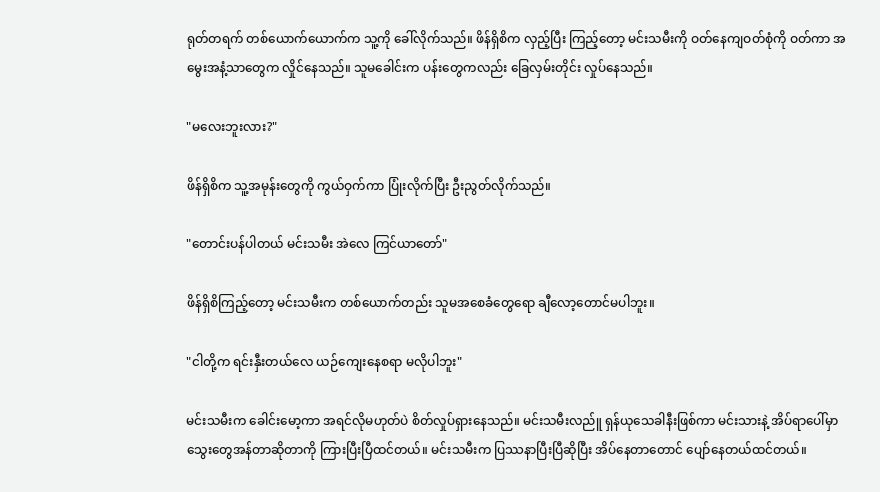ရုတ်တရက် တစ်ယောက်ယောက်က သူ့ကို ခေါ်လိုက်သည်။ ဖိန်ရှိစိက လှည့်ပြီး ကြည့်တော့ မင်းသမီးကို ဝတ်နေကျဝတ်စုံကို ဝတ်ကာ ‌အမွေးအနံ့သာတွေက လှိုင်နေသည်။ သူမခေါင်းက ပန်းတွေကလည်း ခြေလှမ်းတိုင်း လှုပ်နေသည်။

"မလေးဘူးလား?"

ဖိန်ရှိစိက သူ့အမုန်းတွေကို ကွယ်ဝှက်ကာ ပြုံးလိုက်ပြီး ဦးညွတ်လိုက်သည်။

"တောင်းပန်ပါတယ် မင်းသမီး အဲလေ ကြင်ယာတော်"

ဖိန်ရှိစိကြည့်တော့ မင်းသမီးက တစ်ယောက်တည်း သူမအစေခံတွေရော ချီလော့တောင်မပါဘူး။

"ငါတို့က ရင်းနှီးတယ်လေ ယဉ်ကျေးနေစရာ မလိုပါဘူး"

မင်းသမီးက ခေါင်းမော့ကာ အရင်လိုမဟုတ်ပဲ စိတ်လှုပ်ရှားနေသည်။ မင်းသမီးလည်ူ ရှန်ယုသေခါနီးဖြစ်ကာ မင်းသားနဲ့ အိပ်ရာပေါ်မှာ သွေးတွေအန်တာဆိုတာကို ကြားပြီးပြီထင်တယ်။ မင်းသမီးက ပြဿနာပြီးပြီဆိုပြီး အိပ်နေတာတောင် ပျော်နေတယ်ထင်တယ်။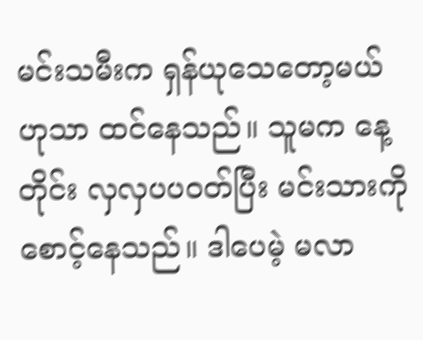မင်းသမီးက ရှန်ယုသေတော့မယ်ဟုသာ ထင်နေသည်။ သူမက နေ့တိုင်း လှလှပပဝတ်ပြီး မင်းသားကို စောင့်နေသည်။ ဒါပေမဲ့ မလာ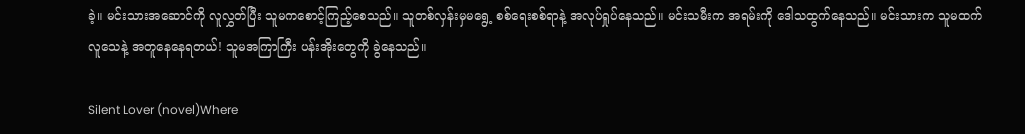ခဲ့။ မင်းသားအဆောင်ကို လူလွှတ်ပြီး သူမကစောင့်ကြည့်စေသည်။ သူတစ်လှန်းမှမရွေ့ စစ်ရေးစစ်ရာနဲ့ အလုပ်ရှုပ်နေသည်။ မင်းသမီးက အရမ်းကို ဒေါသထွက်နေသည်။ မင်းသားက သူမထက် လူသေနဲ့ အတူနေနေရတယ်! သူမအကြာကြီး ပန်းအိုးတွေကို ခွဲနေသည်။

Silent Lover (novel)Where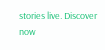stories live. Discover now